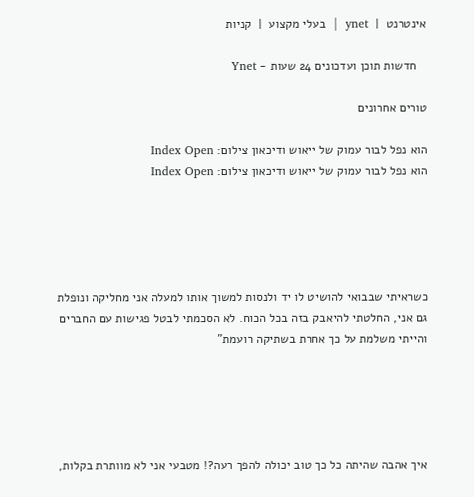אינטרנט  |  ynet  |  בעלי מקצוע  |  קניות

   חדשות תוכן ועדכונים 24 שעות - Ynet

טורים אחרונים

הוא נפל לבור עמוק של ייאוש ודיכאון צילום: Index Open
הוא נפל לבור עמוק של ייאוש ודיכאון צילום: Index Open





כשראיתי שבבואי להושיט לו יד ולנסות למשוך אותו למעלה אני מחליקה ונופלת גם אני, החלטתי להיאבק בזה בכל הכוח. לא הסכמתי לבטל פגישות עם החברים והייתי משלמת על כך אחרת בשתיקה רועמת"





איך אהבה שהיתה כל כך טוב יכולה להפך רעה?! מטבעי אני לא מוותרת בקלות,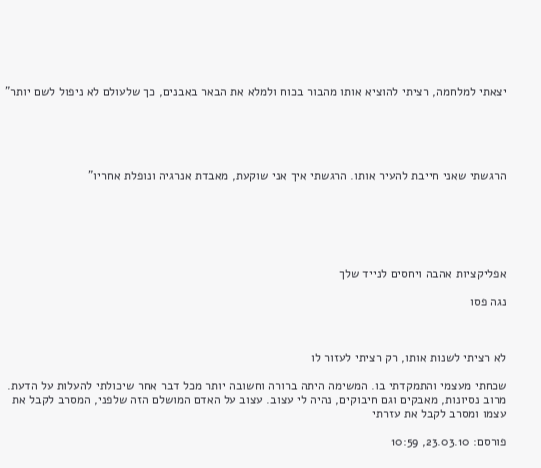יצאתי למלחמה, רציתי להוציא אותו מהבור בכוח ולמלא את הבאר באבנים, כך שלעולם לא ניפול לשם יותר"





הרגשתי שאני חייבת להעיר אותו. הרגשתי איך אני שוקעת, מאבדת אנרגיה ונופלת אחריו"






אפליקציות אהבה ויחסים לנייד שלך

נגה פסו



לא רציתי לשנות אותו, רק רציתי לעזור לו

שכחתי מעצמי והתמקדתי בו. המשימה היתה ברורה וחשובה יותר מכל דבר אחר שיכולתי להעלות על הדעת. מרוב נסיונות, מאבקים וגם חיבוקים, נהיה לי עצוב. עצוב על האדם המושלם הזה שלפני, המסרב לקבל את עצמו ומסרב לקבל את עזרתי

פורסם: 23.03.10, 10:59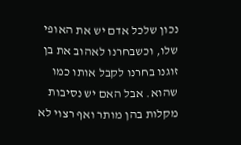נכון שלכל אדם יש את האופי שלו, וכשבחרנו לאהוב את בן זוגנו בחרנו לקבל אותו כמו שהוא. אבל האם יש נסיבות מקלות בהן מותר ואף רצוי לא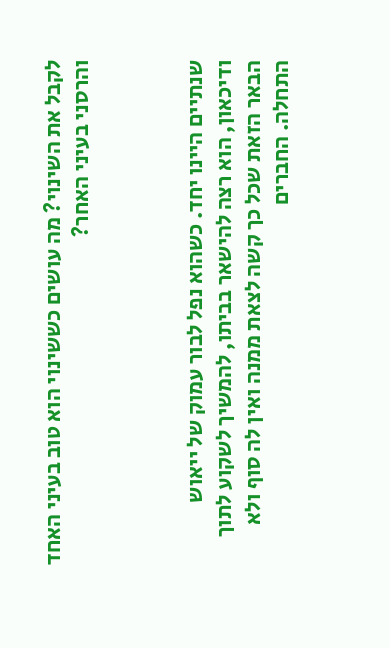לקבל את השינוי? מה עושים כששינוי הוא טוב בעיני האחד והרסני בעיני האחר?



שנתיים היינו יחד. כשהוא נפל לבור עמוק של ייאוש ודיכאון, הוא רצה להישאר בביתו, להמשיך לשקוע לתוך הבאר הזאת שכל כך קשה לצאת ממנה ואין לה סוף ולא התחלה. החברים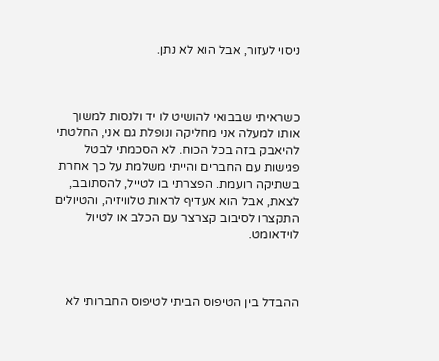ניסוי לעזור, אבל הוא לא נתן.



כשראיתי שבבואי להושיט לו יד ולנסות למשוך אותו למעלה אני מחליקה ונופלת גם אני, החלטתי להיאבק בזה בכל הכוח. לא הסכמתי לבטל פגישות עם החברים והייתי משלמת על כך אחרת בשתיקה רועמת. הפצרתי בו לטייל, להסתובב, לצאת, אבל הוא אעדיף לראות טלוויזיה, והטיולים התקצרו לסיבוב קצרצר עם הכלב או לטיול לוידאומט.



ההבדל בין הטיפוס הביתי לטיפוס החברותי לא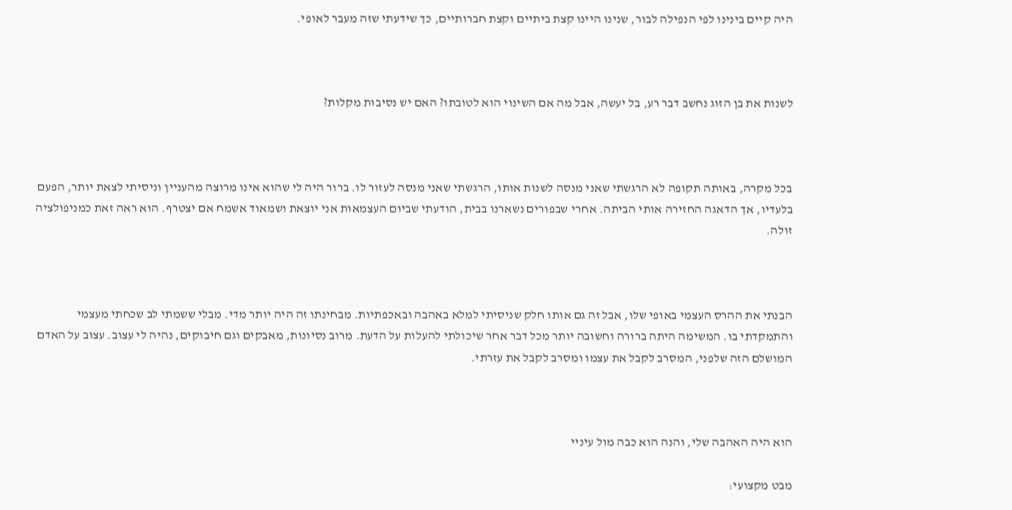היה קיים בינינו לפי הנפילה לבור, שנינו היינו קצת ביתיים וקצת חברותיים, כך שידעתי שזה מעבר לאופי.



לשנות את בן הזוג נחשב דבר רע, בל יעשה, אבל מה אם השינוי הוא לטובתו? האם יש נסיבות מקלות?



בכל מקרה, באותה תקופה לא הרגשתי שאני מנסה לשנות אותו, הרגשתי שאני מנסה לעזור לו. ברור היה לי שהוא אינו מרוצה מהעניין וניסיתי לצאת יותר, הפעם בלעדיו, אך הדאגה החזירה אותי הביתה. אחרי שבפורים נשארנו בבית, הודעתי שביום העצמאות אני יוצאת ושמאוד אשמח אם יצטרף. הוא ראה זאת כמניפולציה זולה.



הבנתי את ההרס העצמי באופי שלו, אבל זה גם אותו חלק שניסיתי למלא באהבה ובאכפתיות. מבחינתו זה היה יותר מדי. מבלי ששמתי לב שכחתי מעצמי והתמקדתי בו. המשימה היתה ברורה וחשובה יותר מכל דבר אחר שיכולתי להעלות על הדעת. מרוב נסיונות, מאבקים וגם חיבוקים, נהיה לי עצוב. עצוב על האדם המושלם הזה שלפני, המסרב לקבל את עצמו ומסרב לקבל את עזרתי.



הוא היה האהבה שלי, והנה הוא כבה מול עיניי

מבט מקצועי: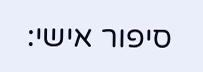סיפור אישי: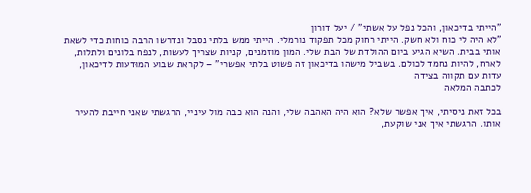"הייתי בדיכאון, והכל נפל על אשתי" / יעל דורון
"לא היה לי כוח ולא חשק. הייתי רחוק מכל תפקוד נורמלי. הייתי ממש בלתי נסבל ונדרשו הרבה כוחות כדי לשאת אותי בבית. השיא הגיע ביום ההולדת של הבת שלי. המון מוזמנים, קניות שצריך לעשות, לנפח בלונים ולתלות, לארח, להיות נחמד לכולם. בשביל מישהו בדיכאון זה פשוט בלתי אפשרי" – לקראת שבוע המוּדעות לדיכאון, עדות עם תקווה בצידה
לכתבה המלאה

בכל זאת ניסיתי, איך אפשר שלא? הוא היה האהבה שלי, והנה הוא כבה מול עיניי, הרגשתי שאני חייבת להעיר אותו. הרגשתי איך אני שוקעת,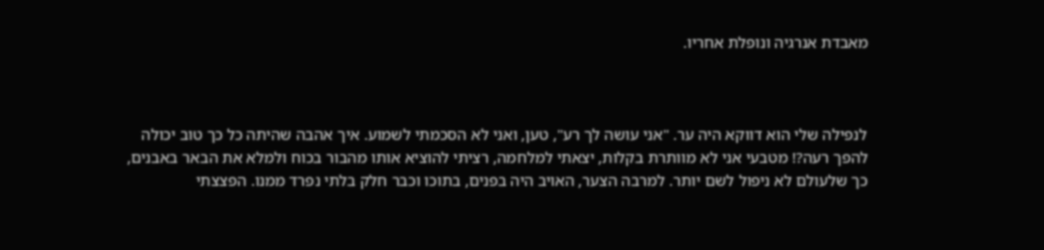מאבדת אנרגיה ונופלת אחריו.



לנפילה שלי הוא דווקא היה ער. "אני עושה לך רע", טען, ואני לא הסכמתי לשמוע. איך אהבה שהיתה כל כך טוב יכולה להפך רעה?! מטבעי אני לא מוותרת בקלות, יצאתי למלחמה, רציתי להוציא אותו מהבור בכוח ולמלא את הבאר באבנים, כך שלעולם לא ניפול לשם יותר. למרבה הצער, האויב היה בפנים, בתוכו וכבר חלק בלתי נפרד ממנו. הפצצתי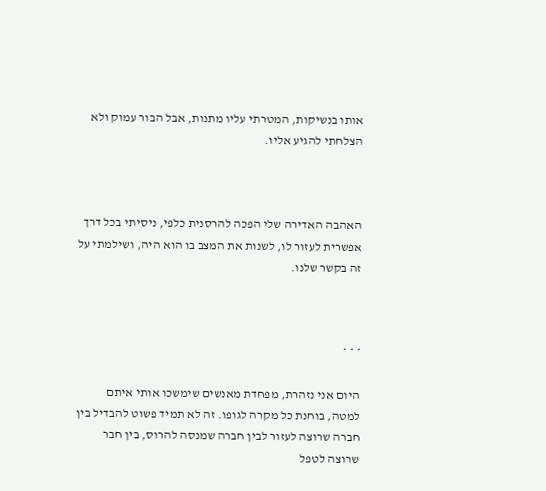אותו בנשיקות, המטרתי עליו מתנות, אבל הבור עמוק ולא הצלחתי להגיע אליו.



האהבה האדירה שלי הפכה להרסנית כלפי, ניסיתי בכל דרך אפשרית לעזור לו, לשנות את המצב בו הוא היה, ושילמתי על זה בקשר שלנו.



* * *

היום אני נזהרת, מפחדת מאנשים שימשכו אותי איתם למטה, בוחנת כל מקרה לגופו. זה לא תמיד פשוט להבדיל בין חברה שרוצה לעזור לבין חברה שמנסה להרוס, בין חבר שרוצה לטפל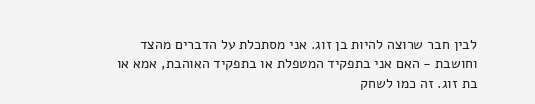לבין חבר שרוצה להיות בן זוג. אני מסתכלת על הדברים מהצד וחושבת - האם אני בתפקיד המטפלת או בתפקיד האוהבת, אמא או בת זוג. זה כמו לשחק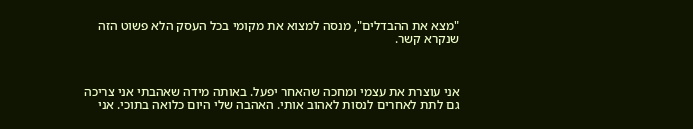"מצא את ההבדלים", מנסה למצוא את מקומי בכל העסק הלא פשוט הזה שנקרא קשר.



אני עוצרת את עצמי ומחכה שהאחר יפעל. באותה מידה שאהבתי אני צריכה גם לתת לאחרים לנסות לאהוב אותי. האהבה שלי היום כלואה בתוכי. אני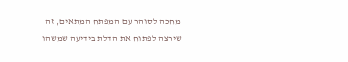מחכה לסוהר עם המפתח המתאים, זה שירצה לפתוח את הדלת בידיעה שמשהו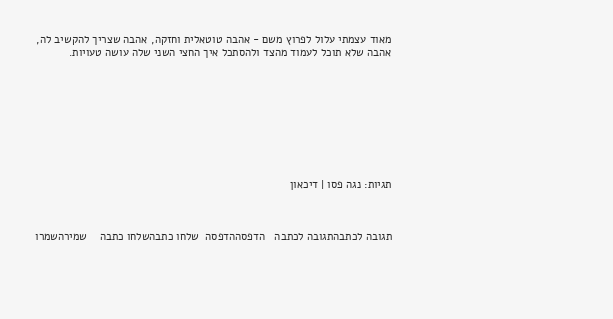מאוד עצמתי עלול לפרוץ משם - אהבה טוטאלית וחזקה, אהבה שצריך להקשיב לה, אהבה שלא תוכל לעמוד מהצד ולהסתכל איך החצי השני שלה עושה טעויות.









תגיות: נגה פסו | דיכאון



תגובה לכתבהתגובה לכתבה   הדפסההדפסה  שלחו כתבהשלחו כתבה    שמירהשמרו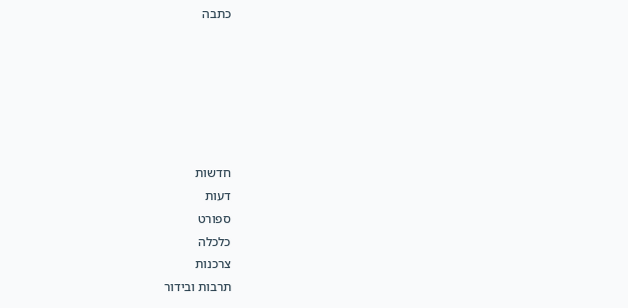כתבה






חדשות
דעות
ספורט
כלכלה
צרכנות
תרבות ובידור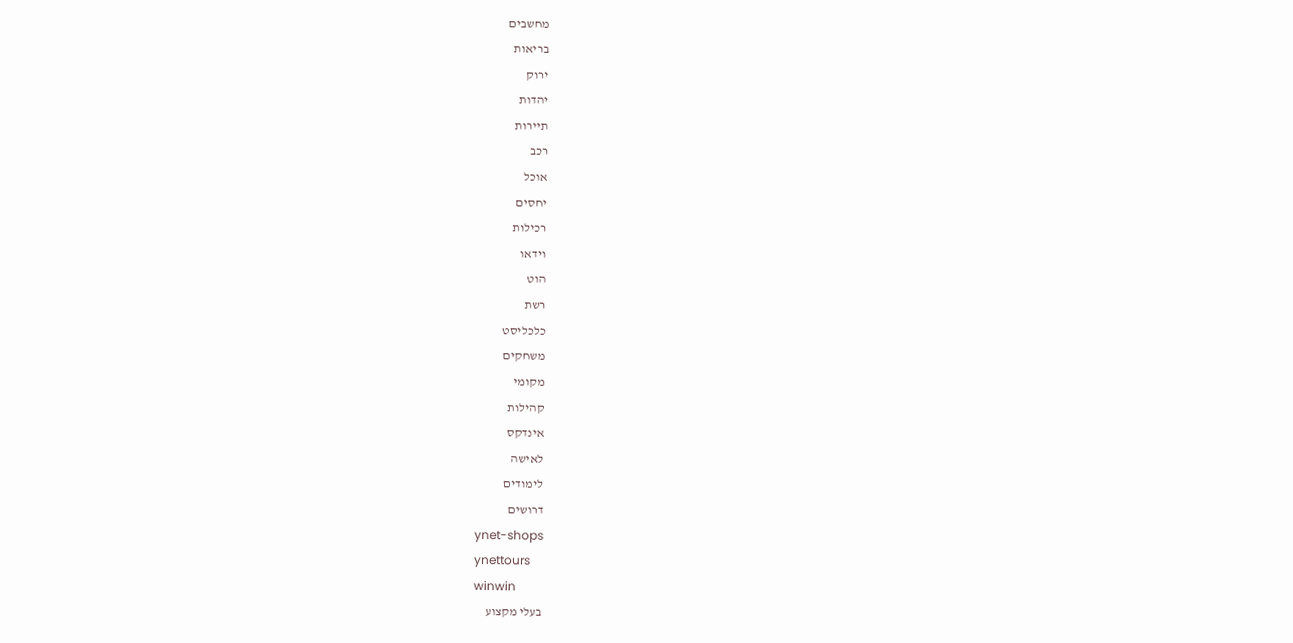מחשבים
בריאות
ירוק
יהדות
תיירות
רכב
אוכל
יחסים
רכילות
וידאו
הוט
רשת
כלכליסט
משחקים
מקומי
קהילות
אינדקס
לאישה
לימודים
דרושים
ynet-shops
ynettours
winwin
בעלי מקצוע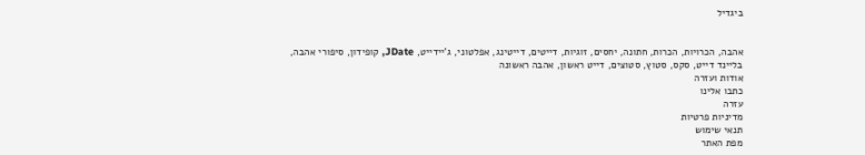ביגדיל


אהבה, הכרויות, הכרות, חתונה, יחסים, זוגיות, דייטים, דייטינג, אפלטוני, ג'יידייט, JDate, קופידון, סיפורי אהבה, בליינד דייט, סקס, סטוץ, סטוצים, דייט ראשון, אהבה ראשונה
אודות ועזרה
כתבו אלינו
עזרה
מדיניות פרטיות
תנאי שימוש
מפת האתר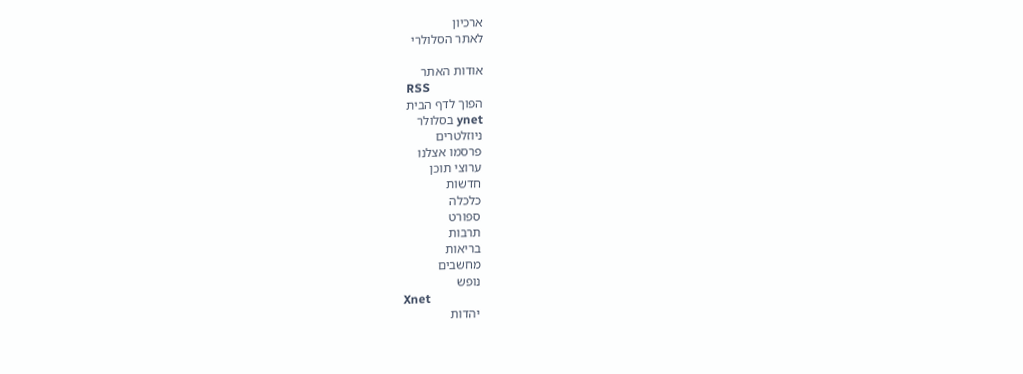ארכיון
לאתר הסלולרי

אודות האתר
RSS
הפוך לדף הבית
ynet בסלולר
ניוזלטרים
פרסמו אצלנו
ערוצי תוכן
חדשות
כלכלה
ספורט
תרבות
בריאות
מחשבים
נופש
Xnet
יהדות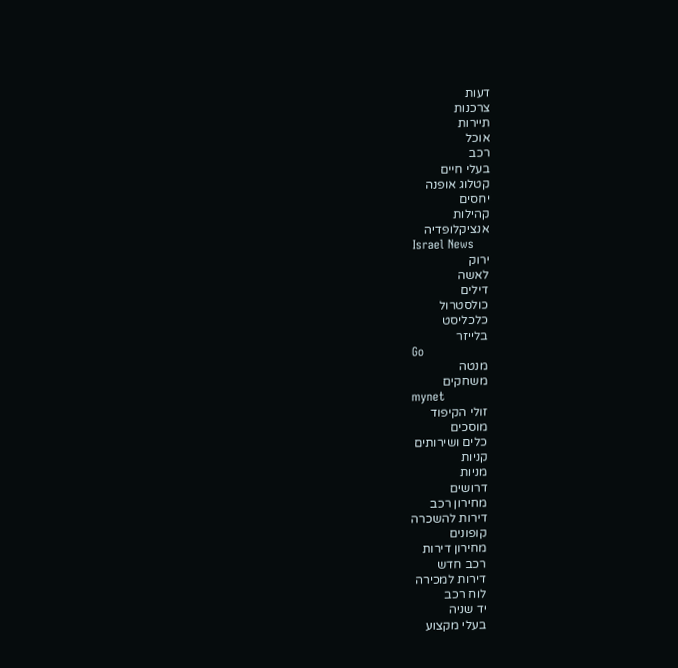דעות
צרכנות
תיירות
אוכל
רכב
בעלי חיים
קטלוג אופנה
יחסים
קהילות
אנציקלופדיה
Israel News
ירוק
לאשה
דילים
כולסטרול
כלכליסט
בלייזר
Go
מנטה
משחקים
mynet
זולי הקיפוד
מוסכים
כלים ושירותים
קניות
מניות
דרושים
מחירון רכב
דירות להשכרה
קופונים
מחירון דירות
רכב חדש
דירות למכירה
לוח רכב
יד שניה
בעלי מקצוע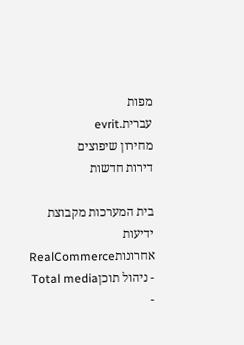מפות
עברית.evrit
מחירון שיפוצים
דירות חדשות

בית המערכות מקבוצת ידיעות אחרונותRealCommerce - ניהול תוכןTotal media -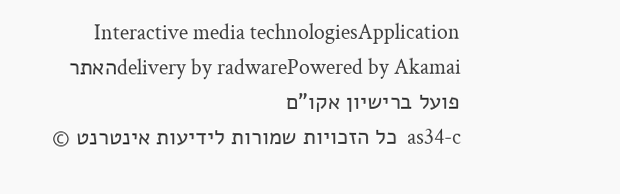Interactive media technologiesApplication delivery by radwarePowered by Akamaiהאתר פועל ברישיון אקו"ם
as34-c  כל הזכויות שמורות לידיעות אינטרנט ©